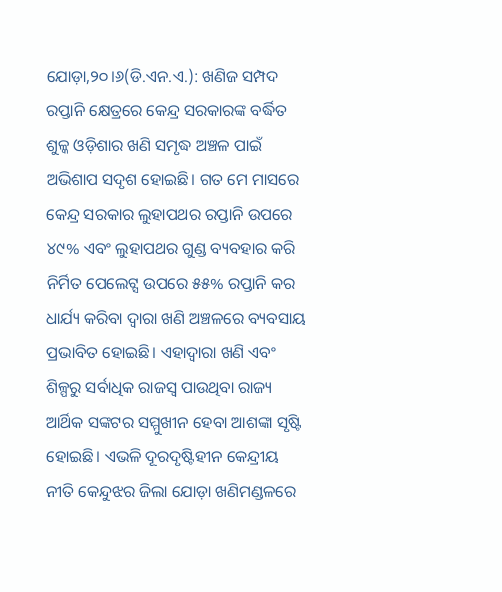ଯୋଡ଼ା,୨୦।୬(ଡି.ଏନ.ଏ.): ଖଣିଜ ସମ୍ପଦ ରପ୍ତାନି କ୍ଷେତ୍ରରେ କେନ୍ଦ୍ର ସରକାରଙ୍କ ବର୍ଦ୍ଧିତ ଶୁଳ୍କ ଓଡ଼ିଶାର ଖଣି ସମୃଦ୍ଧ ଅଞ୍ଚଳ ପାଇଁ ଅଭିଶାପ ସଦୃଶ ହୋଇଛି। ଗତ ମେ ମାସରେ କେନ୍ଦ୍ର ସରକାର ଲୁହାପଥର ରପ୍ତାନି ଉପରେ ୪୯% ଏବଂ ଲୁହାପଥର ଗୁଣ୍ଡ ବ୍ୟବହାର କରି ନିର୍ମିତ ପେଲେଟ୍ସ ଉପରେ ୫୫% ରପ୍ତାନି କର ଧାର୍ଯ୍ୟ କରିବା ଦ୍ୱାରା ଖଣି ଅଞ୍ଚଳରେ ବ୍ୟବସାୟ ପ୍ରଭାବିତ ହୋଇଛି। ଏହାଦ୍ୱାରା ଖଣି ଏବଂ ଶିଳ୍ପରୁ ସର୍ବାଧିକ ରାଜସ୍ବ ପାଉଥିବା ରାଜ୍ୟ ଆର୍ଥିକ ସଙ୍କଟର ସମ୍ମୁଖୀନ ହେବା ଆଶଙ୍କା ସୃଷ୍ଟି ହୋଇଛି। ଏଭଳି ଦୂରଦୃଷ୍ଟିହୀନ କେନ୍ଦ୍ରୀୟ ନୀତି କେନ୍ଦୁଝର ଜିଲା ଯୋଡ଼ା ଖଣିମଣ୍ଡଳରେ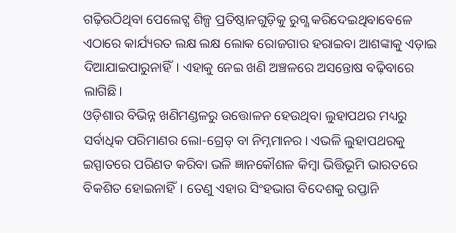ଗଢ଼ିଉଠିଥିବା ପେଲେଟ୍ସ ଶିଳ୍ପ ପ୍ରତିଷ୍ଠାନଗୁଡ଼ିକୁ ରୁଗ୍ଣ କରିଦେଇଥିବାବେଳେ ଏଠାରେ କାର୍ଯ୍ୟରତ ଲକ୍ଷ ଲକ୍ଷ ଲୋକ ରୋଜଗାର ହରାଇବା ଆଶଙ୍କାକୁ ଏଡ଼ାଇ ଦିଆଯାଇପାରୁନାହିଁ। ଏହାକୁ ନେଇ ଖଣି ଅଞ୍ଚଳରେ ଅସନ୍ତୋଷ ବଢ଼ିବାରେ ଲାଗିଛି।
ଓଡ଼ିଶାର ବିଭିନ୍ନ ଖଣିମଣ୍ଡଳରୁ ଉତ୍ତୋଳନ ହେଉଥିବା ଲୁହାପଥର ମଧ୍ୟରୁ ସର୍ବାଧିକ ପରିମାଣର ଲୋ-ଗ୍ରେଡ୍ ବା ନିମ୍ନମାନର। ଏଭଳି ଲୁହାପଥରକୁ ଇସ୍ପାତରେ ପରିଣତ କରିବା ଭଳି ଜ୍ଞାନକୌଶଳ କିମ୍ବା ଭିତ୍ତିଭୂମି ଭାରତରେ ବିକଶିତ ହୋଇନାହିଁ। ତେଣୁ ଏହାର ସିଂହଭାଗ ବିଦେଶକୁ ରପ୍ତାନି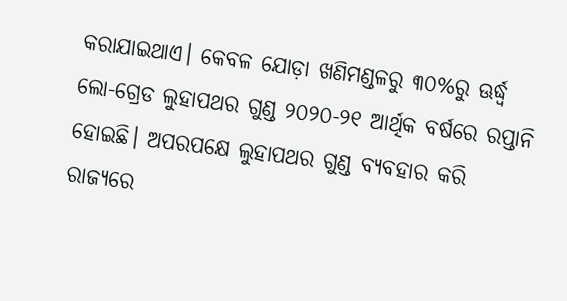କରାଯାଇଥାଏ। କେବଳ ଯୋଡ଼ା ଖଣିମଣ୍ଡଳରୁ ୩୦%ରୁ ଊର୍ଦ୍ଧ୍ୱ ଲୋ-ଗ୍ରେଡ ଲୁହାପଥର ଗୁଣ୍ଡ ୨୦୨୦-୨୧ ଆର୍ଥିକ ବର୍ଷରେ ରପ୍ତାନି ହୋଇଛି। ଅପରପକ୍ଷେ ଲୁହାପଥର ଗୁଣ୍ଡ ବ୍ୟବହାର କରି ରାଜ୍ୟରେ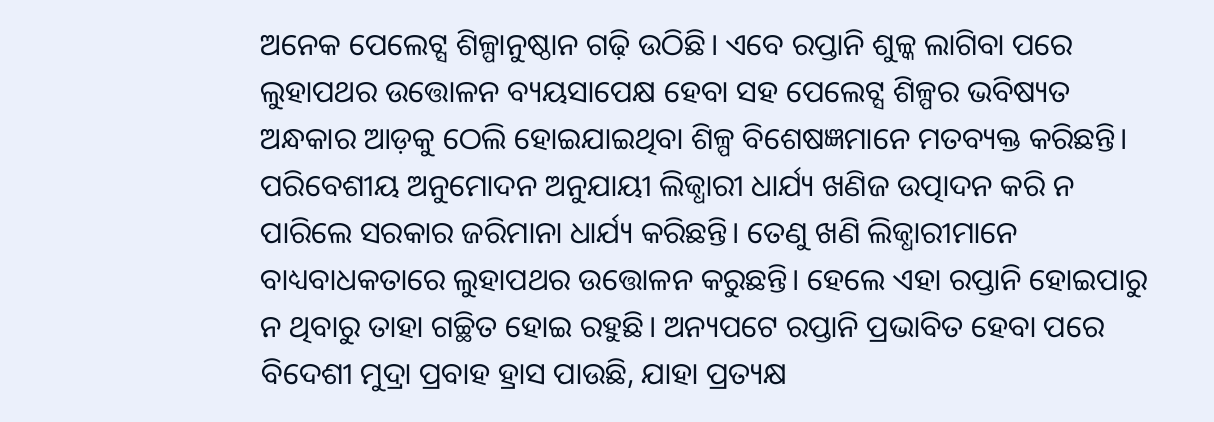ଅନେକ ପେଲେଟ୍ସ ଶିଳ୍ପାନୁଷ୍ଠାନ ଗଢ଼ି ଉଠିଛି। ଏବେ ରପ୍ତାନି ଶୁଳ୍କ ଲାଗିବା ପରେ ଲୁହାପଥର ଉତ୍ତୋଳନ ବ୍ୟୟସାପେକ୍ଷ ହେବା ସହ ପେଲେଟ୍ସ ଶିଳ୍ପର ଭବିଷ୍ୟତ ଅନ୍ଧକାର ଆଡ଼କୁ ଠେଲି ହୋଇଯାଇଥିବା ଶିଳ୍ପ ବିଶେଷଜ୍ଞମାନେ ମତବ୍ୟକ୍ତ କରିଛନ୍ତି।
ପରିବେଶୀୟ ଅନୁମୋଦନ ଅନୁଯାୟୀ ଲିଜ୍ଧାରୀ ଧାର୍ଯ୍ୟ ଖଣିଜ ଉତ୍ପାଦନ କରି ନ ପାରିଲେ ସରକାର ଜରିମାନା ଧାର୍ଯ୍ୟ କରିଛନ୍ତି। ତେଣୁ ଖଣି ଲିଜ୍ଧାରୀମାନେ ବାଧ୍ୟବାଧକତାରେ ଲୁହାପଥର ଉତ୍ତୋଳନ କରୁଛନ୍ତି। ହେଲେ ଏହା ରପ୍ତାନି ହୋଇପାରୁ ନ ଥିବାରୁ ତାହା ଗଚ୍ଛିତ ହୋଇ ରହୁଛି। ଅନ୍ୟପଟେ ରପ୍ତାନି ପ୍ରଭାବିତ ହେବା ପରେ ବିଦେଶୀ ମୁଦ୍ରା ପ୍ରବାହ ହ୍ରାସ ପାଉଛି, ଯାହା ପ୍ରତ୍ୟକ୍ଷ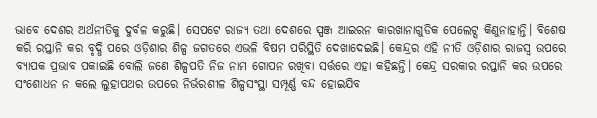ଭାବେ ଦେଶର ଅର୍ଥନୀତିକୁ ଦୁର୍ବଳ କରୁଛି। ସେପଟେ ରାଜ୍ୟ ତଥା ଦେଶରେ ସ୍ପଞ୍ଜ ଆଇରନ କାରଖାନାଗୁଡିକ ପେଲେଟ୍ସ କିଣୁନାହାନ୍ତି। ବିଶେଷ କରି ରପ୍ତାନି କର ବୃଦ୍ଧି ପରେ ଓଡ଼ିଶାର ଶିଳ୍ପ ଜଗତରେ ଏଭଳି ବିଷମ ପରିସ୍ଥିତି ଦେଖାଦେଇଛି। କେନ୍ଦ୍ରର ଏହି ନୀତି ଓଡ଼ିଶାର ରାଜସ୍ବ ଉପରେ ବ୍ୟାପକ ପ୍ରଭାବ ପକାଇଛି ବୋଲି ଜଣେ ଶିଳ୍ପପତି ନିଜ ନାମ ଗୋପନ ରଖିବା ସର୍ତ୍ତରେ ଏହା କହିଛନ୍ତି। କେନ୍ଦ୍ର ସରକାର ରପ୍ତାନି କର ଉପରେ ସଂଶୋଧନ ନ କଲେ ଲୁହାପଥର ଉପରେ ନିର୍ଭରଶୀଳ ଶିଳ୍ପସଂସ୍ଥା ସମ୍ପୂର୍ଣ୍ଣ ବନ୍ଦ ହୋଇଯିବ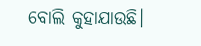ବୋଲି କୁହାଯାଉଛି।